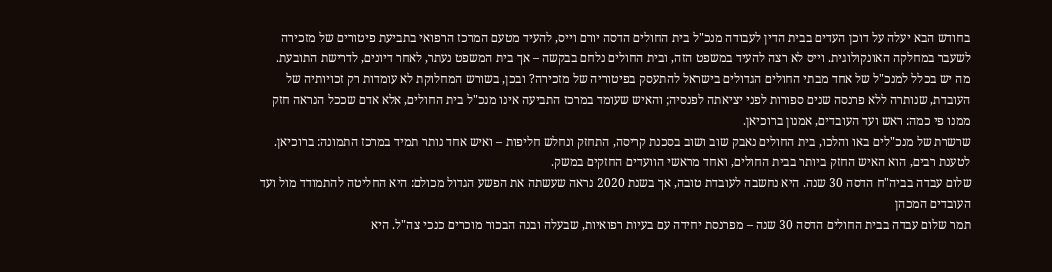בחודש הבא יעלה על דוכן העדים בבית הדין לעבודה מנכ"ל בית החולים הדסה יורם וייס, להעיד מטעם המרכז הרפואי בתביעת פיטורים של מזכירה לשעבר במחלקה האונקולוגית. וייס לא רצה להעיד במשפט הזה, ובית החולים נלחם בבקשה – אך בית המשפט נעתר, לאחר דיונים, לדרישת התובעת.
מה יש בכלל למנכ"ל של אחד מבתי החולים הגדולים בישראל להתעסק בפיטוריה של מזכירה? ובכן, בשורש המחלוקת לא עומדות רק זכויותיה של העובדת, שנותרה ללא פרנסה שנים ספורות לפני יציאתה לפנסיה; והאיש שעומד במרכז התביעה אינו מנכ"ל בית החולים, אלא אדם שככל הנראה חזק ממנו פי כמה: ראש ועד העובדים, אמנון ברוכיאן.
שרשרת של מנכ"לים באו והלכו, בית החולים נאבק שוב ושוב בסכנת קריסה, התחזק ונחלש חליפות – ואיש אחד נותר תמיד במרכז התמונה: ברוכיאן. לטענת רבים, הוא האיש החזק ביותר בבית החולים, ואחד מראשי הוועדים החזקים במשק.
שלום עבדה בביה"ח הדסה 30 שנה. היא נחשבה לעובדת טובה, אך בשנת 2020 נראה שעשתה את הפשע הגדול מכולם: היא החליטה להתמודד מול ועד העובדים המכהן
תמר שלום עבדה בבית החולים הדסה 30 שנה – מפרנסת יחידה עם בעיות רפואיות, שבעלה ובנה הבכור מוכרים כנכי צה"ל. היא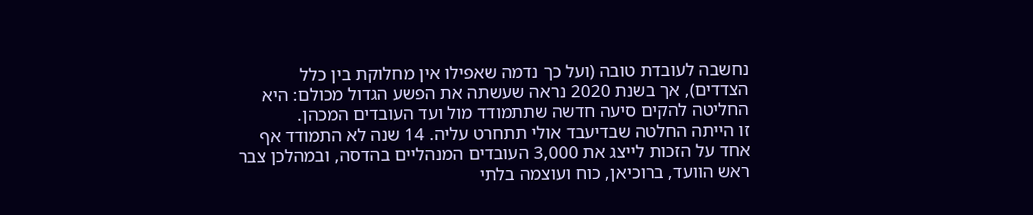נחשבה לעובדת טובה (ועל כך נדמה שאפילו אין מחלוקת בין כלל הצדדים), אך בשנת 2020 נראה שעשתה את הפשע הגדול מכולם: היא החליטה להקים סיעה חדשה שתתמודד מול ועד העובדים המכהן.
זו הייתה החלטה שבדיעבד אולי תתחרט עליה. 14 שנה לא התמודד אף אחד על הזכות לייצג את 3,000 העובדים המנהליים בהדסה, ובמהלכן צבר ראש הוועד, ברוכיאן, כוח ועוצמה בלתי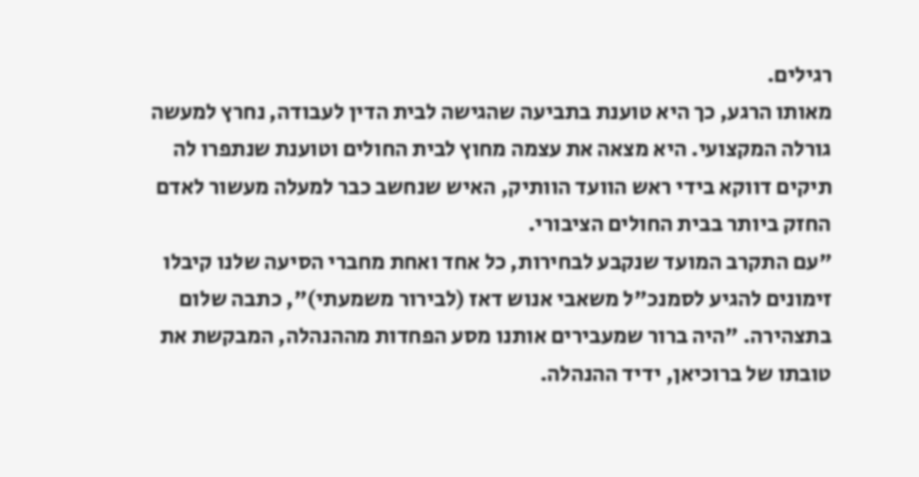רגילים.
מאותו הרגע, כך היא טוענת בתביעה שהגישה לבית הדין לעבודה, נחרץ למעשה גורלה המקצועי. היא מצאה את עצמה מחוץ לבית החולים וטוענת שנתפרו לה תיקים דווקא בידי ראש הוועד הוותיק, האיש שנחשב כבר למעלה מעשור לאדם החזק ביותר בבית החולים הציבורי.
"עם התקרב המועד שנקבע לבחירות, כל אחד ואחת מחברי הסיעה שלנו קיבלו זימונים להגיע לסמנכ"ל משאבי אנוש דאז (לבירור משמעתי)", כתבה שלום בתצהירה. "היה ברור שמעבירים אותנו מסע הפחדות מההנהלה, המבקשת את טובתו של ברוכיאן, ידיד ההנהלה.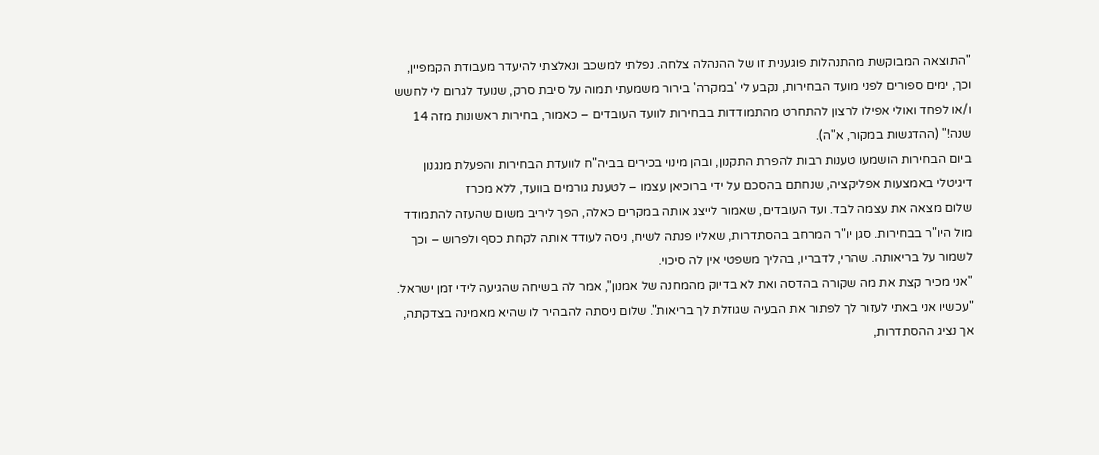"התוצאה המבוקשת מהתנהלות פוגענית זו של ההנהלה צלחה. נפלתי למשכב ונאלצתי להיעדר מעבודת הקמפיין, וכך, ימים ספורים לפני מועד הבחירות, נקבע לי 'במקרה' בירור משמעתי תמוה על סיבת סרק, שנועד לגרום לי לחשש ו/או לפחד ואולי אפילו לרצון להתחרט מהתמודדות בבחירות לוועד העובדים – כאמור, בחירות ראשונות מזה 14 שנה!" (ההדגשות במקור, א"ה).
ביום הבחירות הושמעו טענות רבות להפרת התקנון, ובהן מינוי בכירים בביה"ח לוועדת הבחירות והפעלת מנגנון דיגיטלי באמצעות אפליקציה, שנחתם בהסכם על ידי ברוכיאן עצמו – לטענת גורמים בוועד, ללא מכרז
שלום מצאה את עצמה לבד. ועד העובדים, שאמור לייצג אותה במקרים כאלה, הפך ליריב משום שהעזה להתמודד מול היו"ר בבחירות. סגן יו"ר המרחב בהסתדרות, שאליו פנתה לשיח, ניסה לעודד אותה לקחת כסף ולפרוש – וכך לשמור על בריאותה. שהרי, לדבריו, בהליך משפטי אין לה סיכוי.
"אני מכיר קצת את מה שקורה בהדסה ואת לא בדיוק מהמחנה של אמנון", אמר לה בשיחה שהגיעה לידי זמן ישראל. "עכשיו אני באתי לעזור לך לפתור את הבעיה שגוזלת לך בריאות". שלום ניסתה להבהיר לו שהיא מאמינה בצדקתה, אך נציג ההסתדרות,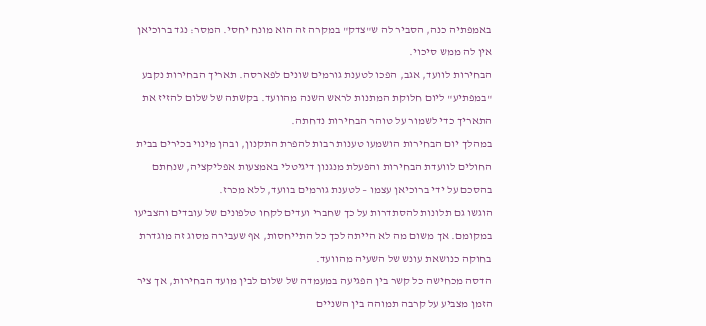באמפתיה כנה, הסביר לה ש"צדק" במקרה זה הוא מונח יחסי. המסר: נגד ברוכיאן אין לה ממש סיכוי.
הבחירות לוועד, אגב, הפכו לטענת גורמים שונים לפארסה. תאריך הבחירות נקבע "במפתיע" ליום חלוקת המתנות לראש השנה מהוועד. בקשתה של שלום להזיז את התאריך כדי לשמור על טוהר הבחירות נדחתה.
במהלך יום הבחירות הושמעו טענות רבות להפרת התקנון, ובהן מינוי בכירים בבית החולים לוועדת הבחירות והפעלת מנגנון דיגיטלי באמצעות אפליקציה, שנחתם בהסכם על ידי ברוכיאן עצמו – לטענת גורמים בוועד, ללא מכרז.
הוגשו גם תלונות להסתדרות על כך שחברי ועדים לקחו טלפונים של עובדים והצביעו במקומם. אך משום מה לא הייתה לכך כל התייחסות, אף שעבירה מסוג זה מוגדרת בחוקה כנושאת עונש של השעיה מהוועד.
הדסה מכחישה כל קשר בין הפגיעה במעמדה של שלום לבין מועד הבחירות, אך ציר הזמן מצביע על קרבה תמוהה בין השניים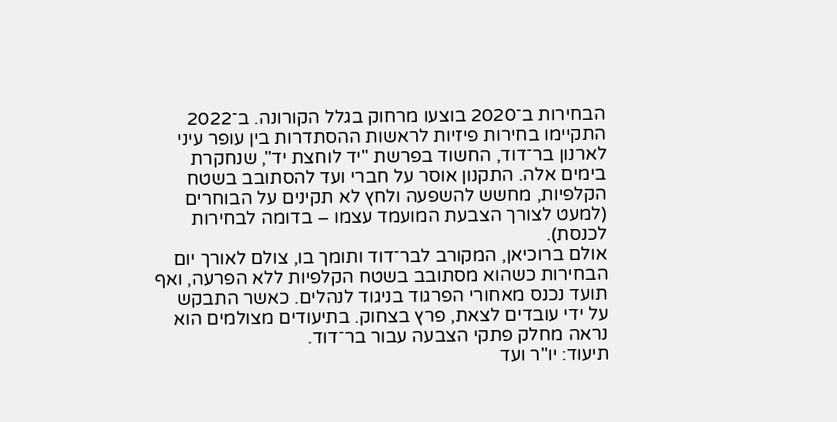הבחירות ב־2020 בוצעו מרחוק בגלל הקורונה. ב־2022 התקיימו בחירות פיזיות לראשות ההסתדרות בין עופר עיני לארנון בר־דוד, החשוד בפרשת "יד לוחצת יד", שנחקרת בימים אלה. התקנון אוסר על חברי ועד להסתובב בשטח הקלפיות, מחשש להשפעה ולחץ לא תקינים על הבוחרים (למעט לצורך הצבעת המועמד עצמו – בדומה לבחירות לכנסת).
אולם ברוכיאן, המקורב לבר־דוד ותומך בו, צולם לאורך יום הבחירות כשהוא מסתובב בשטח הקלפיות ללא הפרעה, ואף תועד נכנס מאחורי הפרגוד בניגוד לנהלים. כאשר התבקש על ידי עובדים לצאת, פרץ בצחוק. בתיעודים מצולמים הוא נראה מחלק פתקי הצבעה עבור בר־דוד.
תיעוד: יו"ר ועד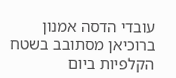עובדי הדסה אמנון ברוכיאן מסתובב בשטח הקלפיות ביום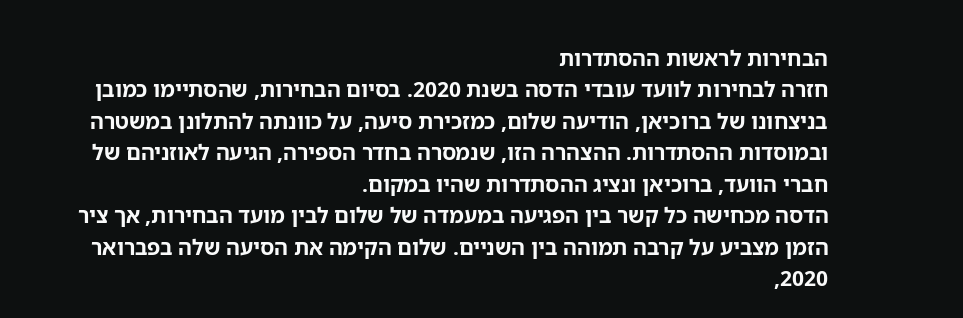הבחירות לראשות ההסתדרות
חזרה לבחירות לוועד עובדי הדסה בשנת 2020. בסיום הבחירות, שהסתיימו כמובן בניצחונו של ברוכיאן, הודיעה שלום, כמזכירת סיעה, על כוונתה להתלונן במשטרה ובמוסדות ההסתדרות. ההצהרה הזו, שנמסרה בחדר הספירה, הגיעה לאוזניהם של חברי הוועד, ברוכיאן ונציג ההסתדרות שהיו במקום.
הדסה מכחישה כל קשר בין הפגיעה במעמדה של שלום לבין מועד הבחירות, אך ציר הזמן מצביע על קרבה תמוהה בין השניים. שלום הקימה את הסיעה שלה בפברואר 2020,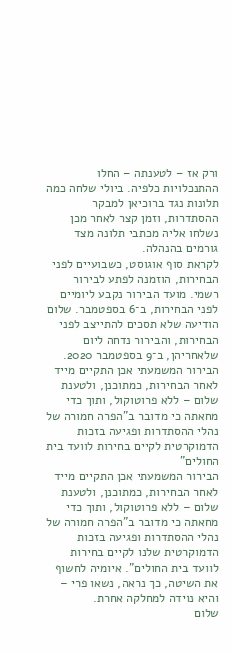ורק אז – לטענתה – החלו ההתנכלויות כלפיה. ביולי שלחה כמה תלונות נגד ברוכיאן למבקר ההסתדרות, וזמן קצר לאחר מכן נשלחו אליה מכתבי תלונה מצד גורמים בהנהלה.
לקראת סוף אוגוסט, כשבועיים לפני הבחירות, הוזמנה לפתע לבירור רשמי. מועד הבירור נקבע ליומיים לפני הבחירות, ב־6 בספטמבר. שלום הודיעה שלא תסכים להתייצב לפני הבחירות, והבירור נדחה ליום שלאחריהן, ב־9 בספטמבר 2020.
הבירור המשמעתי אכן התקיים מייד לאחר הבחירות, כמתוכנן, ולטענת שלום – ללא פרוטוקול, ותוך כדי מחאתה כי מדובר ב"הפרה חמורה של נהלי ההסתדרות ופגיעה בזכות הדמוקרטית לקיים בחירות לוועד בית החולים"
הבירור המשמעתי אכן התקיים מייד לאחר הבחירות, כמתוכנן, ולטענת שלום – ללא פרוטוקול, ותוך כדי מחאתה כי מדובר ב"הפרה חמורה של נהלי ההסתדרות ופגיעה בזכות הדמוקרטית שלנו לקיים בחירות לוועד בית החולים". איומיה לחשוף את השיטה, כך נראה, נשאו פרי – והיא נוידה למחלקה אחרת.
שלום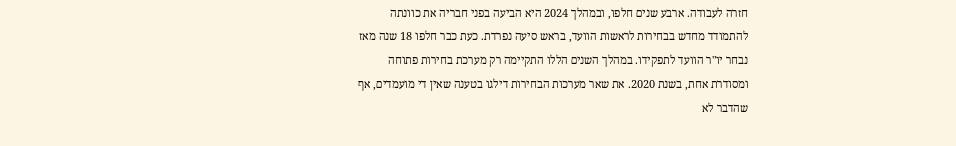חזרה לעבודה. ארבע שנים חלפו, ובמהלך 2024 היא הביעה בפני חבריה את כוונתה להתמודד מחדש בבחירות לראשות הוועד, בראש סיעה נפרדת. כעת כבר חלפו 18 שנה מאז נבחר יו"ר הוועד לתפקידו. במהלך השנים הללו התקיימה רק מערכת בחירות פתוחה ומסודרת אחת, בשנת 2020. את שאר מערכות הבחירות דילגו בטענה שאין די מועמדים, אף שהדבר לא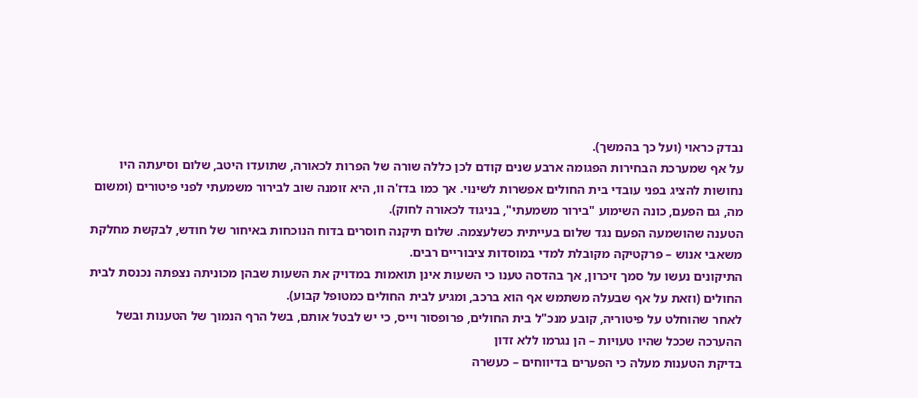נבדק כראוי (ועל כך בהמשך).
על אף שמערכת הבחירות הפגומה ארבע שנים קודם לכן כללה שורה של הפרות לכאורה, שתועדו היטב, שלום וסיעתה היו נחושות להציג בפני עובדי בית החולים אפשרות לשינוי. אך כמו בדז'ה וו, היא זומנה שוב לבירור משמעתי לפני פיטורים (ומשום מה, גם הפעם, כונה השימוע "בירור משמעתי", בניגוד לכאורה לחוק).
הטענה שהושמעה הפעם נגד שלום בעייתית כשלעצמה. שלום תיקנה חוסרים בדוח הנוכחות באיחור של חודש, לבקשת מחלקת משאבי אנוש – פרקטיקה מקובלת למדי במוסדות ציבוריים רבים.
התיקונים נעשו על סמך זיכרון, אך בהדסה טענו כי השעות אינן תואמות במדויק את השעות שבהן מכוניתה נצפתה נכנסת לבית החולים (וזאת על אף שבעלה משתמש אף הוא ברכב, ומגיע לבית החולים כמטופל קבוע).
לאחר שהוחלט על פיטוריה, קובע מנכ"ל בית החולים, פרופסור וייס, כי יש לבטל אותם, בשל הרף הנמוך של הטענות ובשל ההערכה שככל שהיו טעויות – הן נגרמו ללא זדון
בדיקת הטענות מעלה כי הפערים בדיווחים – כעשרה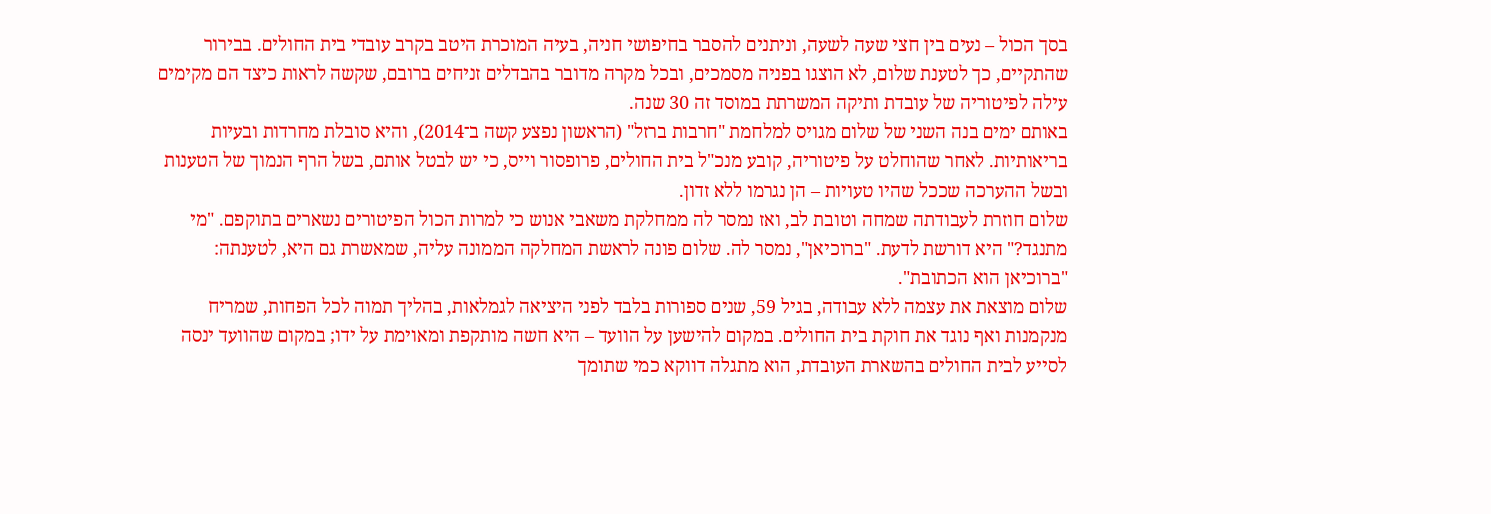בסך הכול – נעים בין חצי שעה לשעה, וניתנים להסבר בחיפושי חניה, בעיה המוכרת היטב בקרב עובדי בית החולים. בבירור שהתקיים, כך לטענת שלום, לא הוצגו בפניה מסמכים, ובכל מקרה מדובר בהבדלים זניחים ברובם, שקשה לראות כיצד הם מקימים עילה לפיטוריה של עובדת ותיקה המשרתת במוסד זה 30 שנה.
באותם ימים בנה השני של שלום מגויס למלחמת "חרבות ברזל" (הראשון נפצע קשה ב־2014), והיא סובלת מחרדות ובעיות בריאותיות. לאחר שהוחלט על פיטוריה, קובע מנכ"ל בית החולים, פרופסור וייס, כי יש לבטל אותם, בשל הרף הנמוך של הטענות ובשל ההערכה שככל שהיו טעויות – הן נגרמו ללא זדון.
שלום חוזרת לעבודתה שמחה וטובת לב, ואז נמסר לה ממחלקת משאבי אנוש כי למרות הכול הפיטורים נשארים בתוקפם. "מי מתנגד?" היא דורשת לדעת. "ברוכיאן", נמסר לה. שלום פונה לראשת המחלקה הממונה עליה, שמאשרת גם היא, לטענתה: "ברוכיאן הוא הכתובת".
שלום מוצאת את עצמה ללא עבודה, בגיל 59, שנים ספורות בלבד לפני היציאה לגמלאות, בהליך תמוה לכל הפחות, שמריח מנקמנות ואף נוגד את חוקת בית החולים. במקום להישען על הוועד – היא חשה מותקפת ומאוימת על ידו; במקום שהוועד ינסה לסייע לבית החולים בהשארת העובדת, הוא מתגלה דווקא כמי שתומך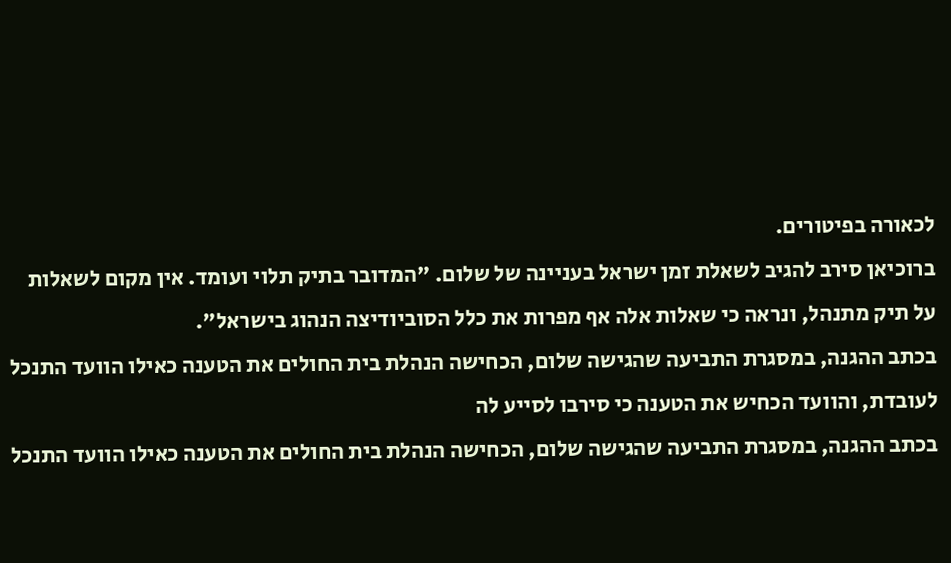לכאורה בפיטורים.
ברוכיאן סירב להגיב לשאלת זמן ישראל בעניינה של שלום. "המדובר בתיק תלוי ועומד. אין מקום לשאלות על תיק מתנהל, ונראה כי שאלות אלה אף מפרות את כלל הסוביודיצה הנהוג בישראל".
בכתב ההגנה, במסגרת התביעה שהגישה שלום, הכחישה הנהלת בית החולים את הטענה כאילו הוועד התנכל לעובדת, והוועד הכחיש את הטענה כי סירבו לסייע לה
בכתב ההגנה, במסגרת התביעה שהגישה שלום, הכחישה הנהלת בית החולים את הטענה כאילו הוועד התנכל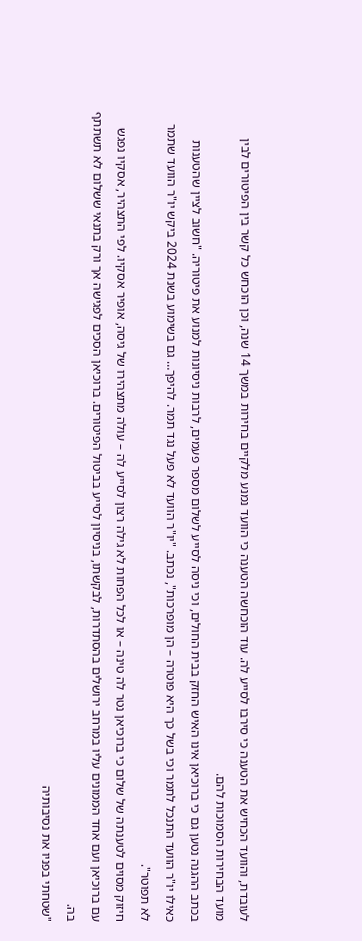לעובדת, והוועד הכחיש את הטענה כי סירבו לסייע לה. עוד הוכחשה הטענה כי הוועד נמנע מלקיים בחירות במשך 14 שנה, וכן הוכחש כל קשר בין הפיטורים לבין מועד הבחירות הסמוכות להם.
בכתב ההגנה נטען גם כי ברוכיאן אינו האיש החזק בבית החולים, וכי ניסה לסייע לשלום מספר פעמים, לרבות ניסיונות למנוע את פיטוריה. "חשוב לציין שהטענות כאילו יו"ר הוועד התנכל לתמר וכי בשל כך היא פוטרה – הן מופרכות", נכתב. "יו"ר הוועד לא פעל נגד תמר. להיפך… גם בשימוע בשנת 2024 ביקש יו"ר הוועד שתמר לא תפוטר".
חיזוק מסוים לטענתה של שלום כי ברוכיאן נטר לה טינה – או לכל הפחות לא גילה רצון לסייע לה – עולה מתצהירו של גיסה, אופיר אסקיו. לפי התצהיר, אסקיו נפגש עם ברוכיאן ועם אחד הממונים עליו במרחב ירושלים בהסתדרות, לבקשתו, בניסיון לסייע בביטול הפיטורים. ברוכיאן הסכים לפגישה אך ורק בתנאי ששלום לא תשתתף בה.
"שטחתי בפניו את נסיבותיה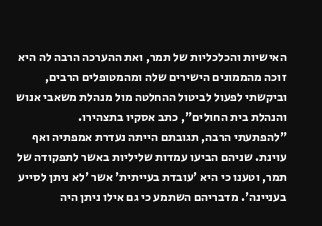האישיות והכלכליות של תמר, ואת ההערכה הרבה לה היא זוכה מהממונים הישירים שלה ומהמטופלים הרבים, וביקשתי לפעול לביטול ההחלטה מול מנהלת משאבי אנוש והנהלת בית החולים", כתב אסקיו בתצהירו.
"להפתעתי הרבה, תגובתם הייתה נעדרת אמפתיה ואף עוינת. שניהם הביעו עמדות שליליות באשר לתפקודה של תמר, וטענו כי היא 'עובדת בעייתית' אשר 'לא ניתן לסייע בעניינה'. מדבריהם השתמע כי גם אילו ניתן היה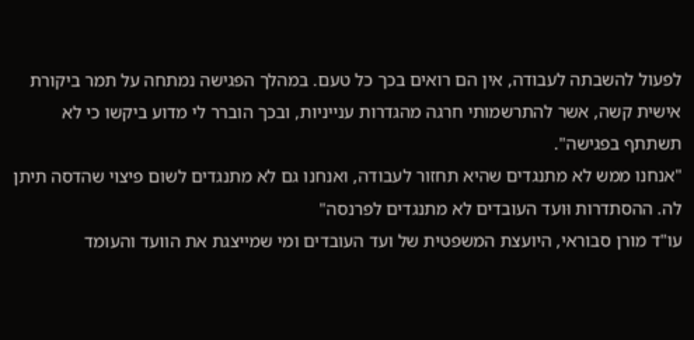לפעול להשבתה לעבודה, אין הם רואים בכך כל טעם. במהלך הפגישה נמתחה על תמר ביקורת אישית קשה, אשר להתרשמותי חרגה מהגדרות ענייניות, ובכך הוברר לי מדוע ביקשו כי לא תשתתף בפגישה".
"אנחנו ממש לא מתנגדים שהיא תחזור לעבודה, ואנחנו גם לא מתנגדים לשום פיצוי שהדסה תיתן לה. ההסתדרות וּועד העובדים לא מתנגדים לפרנסה"
עו"ד מורן סבוראי, היועצת המשפטית של ועד העובדים ומי שמייצגת את הוועד והעומד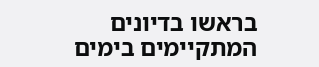בראשו בדיונים המתקיימים בימים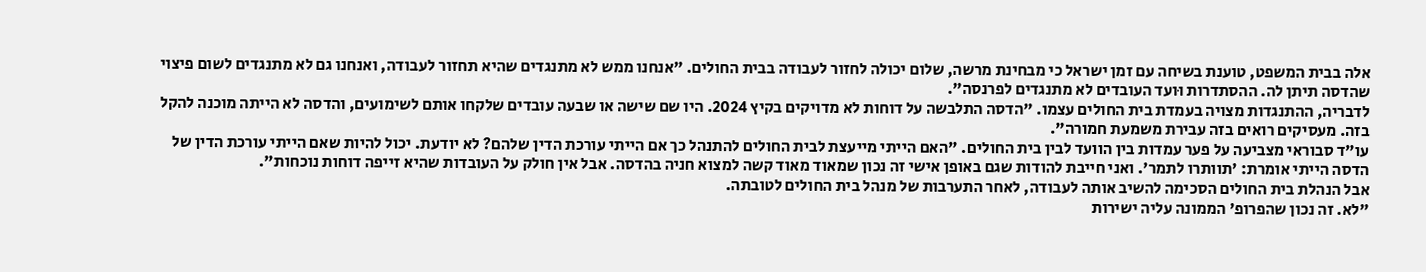אלה בבית המשפט, טוענת בשיחה עם זמן ישראל כי מבחינת מרשה, שלום יכולה לחזור לעבודה בבית החולים. "אנחנו ממש לא מתנגדים שהיא תחזור לעבודה, ואנחנו גם לא מתנגדים לשום פיצוי שהדסה תיתן לה. ההסתדרות וּועד העובדים לא מתנגדים לפרנסה".
לדבריה, ההתנגדות מצויה בעמדת בית החולים עצמו. "הדסה התלבשה על דוחות לא מדויקים בקיץ 2024. היו שם שישה או שבעה עובדים שלקחו אותם לשימועים, והדסה לא הייתה מוכנה להקל בזה. מעסיקים רואים בזה עבירת משמעת חמורה".
עו"ד סבוראי מצביעה על פער עמדות בין הוועד לבין בית החולים. "האם הייתי מייעצת לבית החולים להתנהל כך אם הייתי עורכת הדין שלהם? לא יודעת. יכול להיות שאם הייתי עורכת הדין של הדסה הייתי אומרת: 'תוותרו לתמר'. ואני חייבת להודות שגם באופן אישי זה נכון שמאוד מאוד קשה למצוא חניה בהדסה. אבל אין חולק על העובדות שהיא זייפה דוחות נוכחות".
אבל הנהלת בית החולים הסכימה להשיב אותה לעבודה, לאחר התערבות של מנהל בית החולים לטובתה.
"לא. זה נכון שהפרופ' הממונה עליה ישירות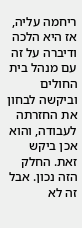ריחמה עליה, אז היא הלכה ודיברה על זה עם מנהל בית החולים וביקשה לבחון את החזרתה לעבודה, והוא אכן ביקש זאת. החלק הזה נכון. אבל זה לא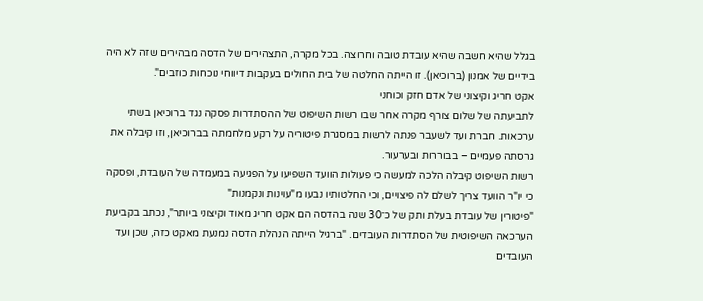בגלל שהיא חשבה שהיא עובדת טובה וחרוצה. בכל מקרה, התצהירים של הדסה מבהירים שזה לא היה בידיים של אמנון (ברוכיאן). זו הייתה החלטה של בית החולים בעקבות דיווחי נוכחות כוזבים".
אקט חריג וקיצוני של אדם חזק וכוחני
לתביעתה של שלום צורף מקרה אחר שבו רשות השיפוט של ההסתדרות פסקה נגד ברוכיאן בשתי ערכאות. חברת ועד לשעבר פנתה לרשות במסגרת פיטוריה על רקע מלחמתה בברוכיאן, וזו קיבלה את גרסתה פעמיים – בבוררות ובערעור.
רשות השיפוט קיבלה הלכה למעשה כי פעולות הוועד השפיעו על הפגיעה במעמדה של העובדת, ופסקה כי יו"ר הוועד צריך לשלם לה פיצויים, וכי החלטותיו נבעו מ"עוינות ונקמנות"
"פיטורין של עובדת בעלת ותק של כ־30 שנה בהדסה הם אקט חריג מאוד וקיצוני ביותר", נכתב בקביעת הערכאה השיפוטית של הסתדרות העובדים. "ברגיל הייתה הנהלת הדסה נמנעת מאקט כזה, שכן ועד העובדים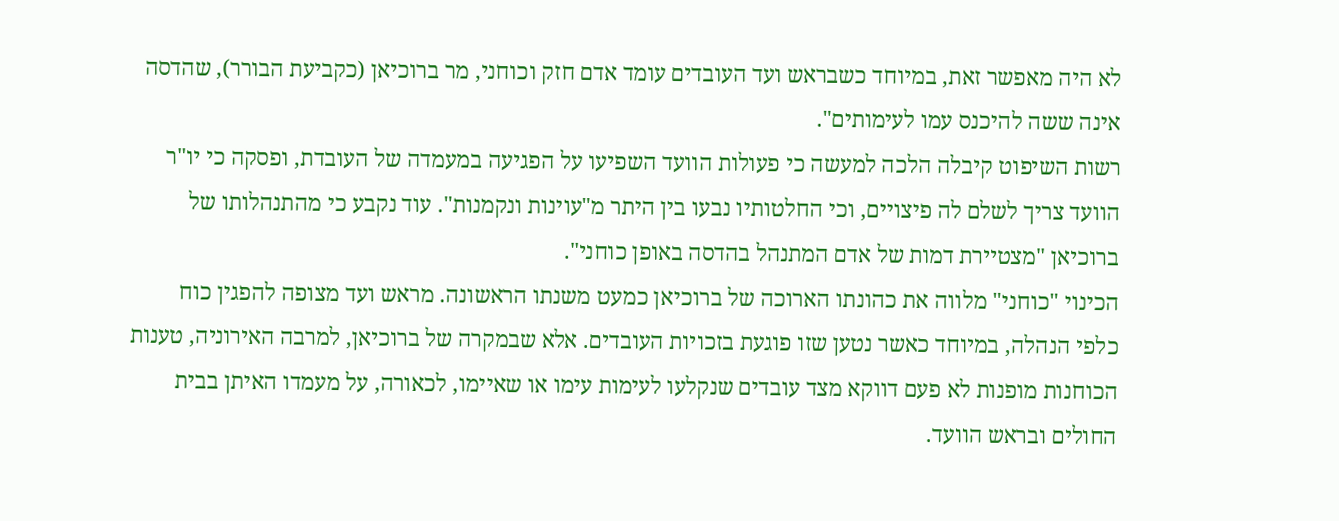לא היה מאפשר זאת, במיוחד כשבראש ועד העובדים עומד אדם חזק וכוחני, מר ברוכיאן (כקביעת הבורר), שהדסה אינה ששה להיכנס עמו לעימותים".
רשות השיפוט קיבלה הלכה למעשה כי פעולות הוועד השפיעו על הפגיעה במעמדה של העובדת, ופסקה כי יו"ר הוועד צריך לשלם לה פיצויים, וכי החלטותיו נבעו בין היתר מ"עוינות ונקמנות". עוד נקבע כי מהתנהלותו של ברוכיאן "מצטיירת דמות של אדם המתנהל בהדסה באופן כוחני".
הכינוי "כוחני" מלווה את כהונתו הארוכה של ברוכיאן כמעט משנתו הראשונה. מראש ועד מצופה להפגין כוח כלפי הנהלה, במיוחד כאשר נטען שזו פוגעת בזכויות העובדים. אלא שבמקרה של ברוכיאן, למרבה האירוניה, טענות הכוחנות מופנות לא פעם דווקא מצד עובדים שנקלעו לעימות עימו או שאיימו, לכאורה, על מעמדו האיתן בבית החולים ובראש הוועד.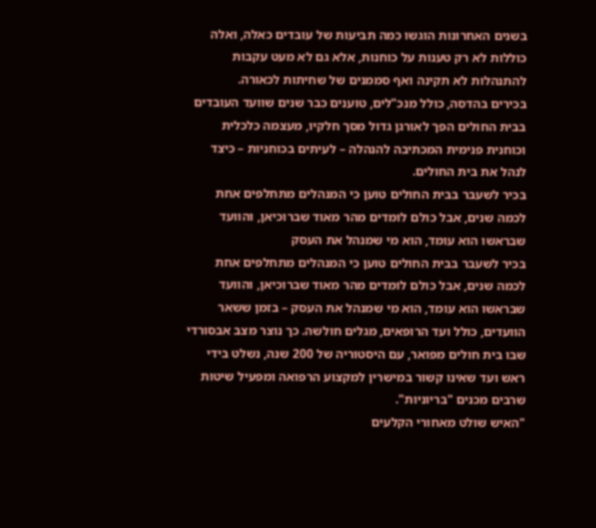בשנים האחרונות הוגשו כמה תביעות של עובדים כאלה, ואלה כוללות לא רק טענות על כוחנות, אלא גם לא מעט עקבות להתנהלות לא תקינה ואף סממנים של שחיתות לכאורה.
בכירים בהדסה, כולל מנכ"לים, טוענים כבר שנים שוועד העובדים בבית החולים הפך לאורגן גדול מסך חלקיו, מעצמה כלכלית וכוחנית פנימית המכתיבה להנהלה – לעיתים בכוחניות – כיצד לנהל את בית החולים.
בכיר לשעבר בבית החולים טוען כי המנהלים מתחלפים אחת לכמה שנים, אבל כולם לומדים מהר מאוד שברוכיאן, והוועד שבראשו הוא עומד, הוא מי שמנהל את העסק
בכיר לשעבר בבית החולים טוען כי המנהלים מתחלפים אחת לכמה שנים, אבל כולם לומדים מהר מאוד שברוכיאן, והוועד שבראשו הוא עומד, הוא מי שמנהל את העסק – בזמן ששאר הוועדים, כולל ועד הרופאים, מגלים חולשה. כך נוצר מצב אבסורדי שבו בית חולים מפואר, עם היסטוריה של 200 שנה, נשלט בידי ראש ועד שאינו קשור במישרין למקצוע הרפואה ומפעיל שיטות שרבים מכנים "בריוניות".
"האיש שולט מאחורי הקלעים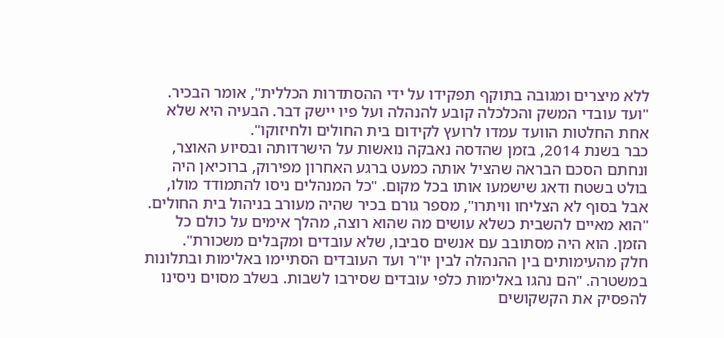ללא מיצרים ומגובה בתוקף תפקידו על ידי ההסתדרות הכללית", אומר הבכיר. "ועד עובדי המשק והכלכלה קובע להנהלה ועל פיו יישק דבר. הבעיה היא שלא אחת החלטות הוועד עמדו לרועץ לקידום בית החולים ולחיזוקו".
כבר בשנת 2014, בזמן שהדסה נאבקה נואשות על הישרדותה ובסיוע האוצר, ונחתם הסכם הבראה שהציל אותה כמעט ברגע האחרון מפירוק, ברוכיאן היה בולט בשטח ודאג שישמעו אותו בכל מקום. "כל המנהלים ניסו להתמודד מולו, אבל בסוף לא הצליחו וויתרו", מספר גורם בכיר שהיה מעורב בניהול בית החולים.
"הוא מאיים להשבית כשלא עושים מה שהוא רוצה, מהלך אימים על כולם כל הזמן. הוא היה מסתובב עם אנשים סביבו, שלא עובדים ומקבלים משכורת".
חלק מהעימותים בין ההנהלה לבין יו"ר ועד העובדים הסתיימו באלימות ובתלונות במשטרה. "הם נהגו באלימות כלפי עובדים שסירבו לשבות. בשלב מסוים ניסינו להפסיק את הקשקושים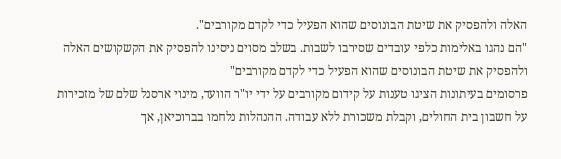האלה ולהפסיק את שיטת הבונוסים שהוא הפעיל כדי לקדם מקורבים".
"הם נהגו באלימות כלפי עובדים שסירבו לשבות. בשלב מסוים ניסינו להפסיק את הקשקושים האלה ולהפסיק את שיטת הבונוסים שהוא הפעיל כדי לקדם מקורבים"
פרסומים בעיתונות הציגו טענות על קידום מקורבים על ידי יו"ר הוועד, מינוי ארסנל שלם של מזכירות על חשבון בית החולים, וקבלת משכורת ללא עבודה. ההנהלות נלחמו בברוכיאן, אך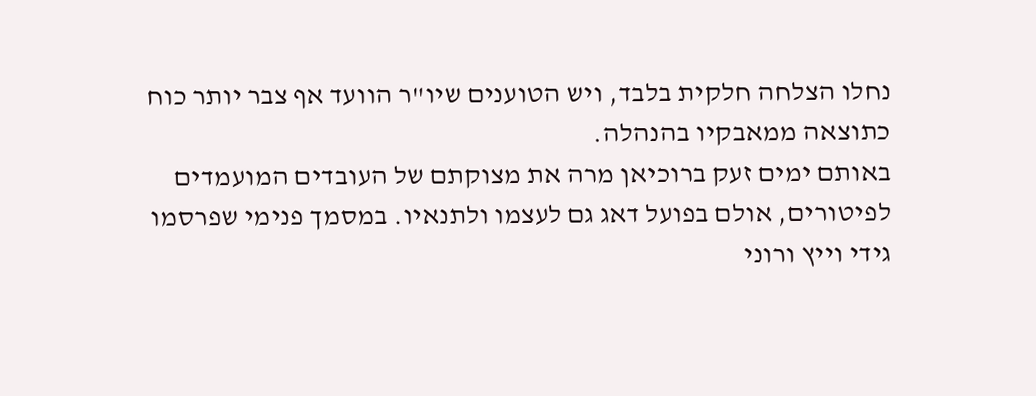נחלו הצלחה חלקית בלבד, ויש הטוענים שיו"ר הוועד אף צבר יותר כוח כתוצאה ממאבקיו בהנהלה.
באותם ימים זעק ברוכיאן מרה את מצוקתם של העובדים המועמדים לפיטורים, אולם בפועל דאג גם לעצמו ולתנאיו. במסמך פנימי שפרסמו גידי וייץ ורוני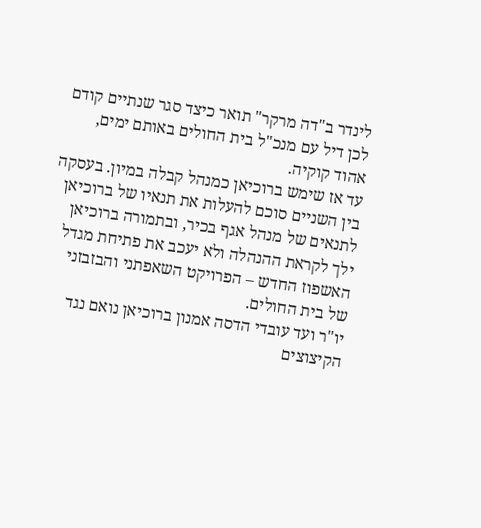לינדר ב"דה מרקר" תואר כיצד סגר שנתיים קודם לכן דיל עם מנכ"ל בית החולים באותם ימים, אהוד קוקיה.
עד אז שימש ברוכיאן כמנהל קבלה במיון. בעסקה בין השניים סוכם להעלות את תנאיו של ברוכיאן לתנאים של מנהל אגף בכיר, ובתמורה ברוכיאן ילך לקראת ההנהלה ולא יעכב את פתיחת מגדל האשפוז החדש – הפרויקט השאפתני והבזבזני של בית החולים.
יו"ר ועד עובדי הדסה אמנון ברוכיאן נואם נגד הקיצוצים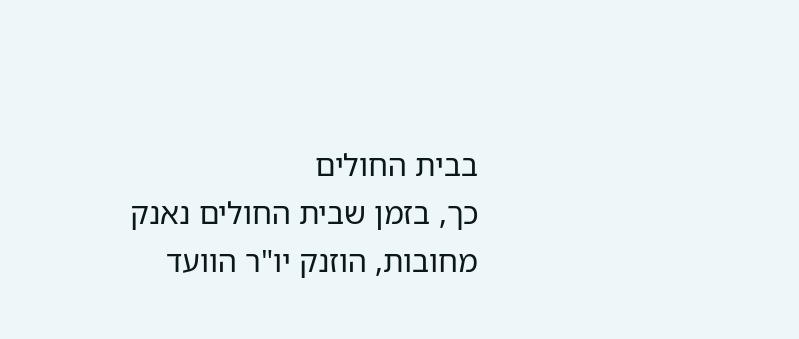בבית החולים
כך, בזמן שבית החולים נאנק מחובות, הוזנק יו"ר הוועד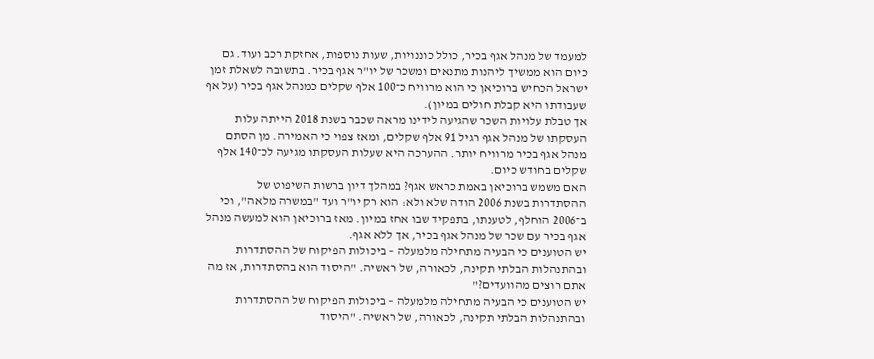למעמד של מנהל אגף בכיר, כולל כוננויות, שעות נוספות, אחזקת רכב ועוד. גם כיום הוא ממשיך ליהנות מתנאים ומשכר של יו"ר אגף בכיר. בתשובה לשאלת זמן ישראל הכחיש ברוכיאן כי הוא מרוויח כ־100 אלף שקלים כמנהל אגף בכיר (על אף שעבודתו היא קבלת חולים במיון).
אך טבלת עלויות השכר שהגיעה לידינו מראה שכבר בשנת 2018 הייתה עלות העסקתו של מנהל אגף רגיל 91 אלף שקלים, ומאז צפוי כי האמירה. מן הסתם מנהל אגף בכיר מרוויח יותר. ההערכה היא שעלות העסקתו מגיעה לכ־140 אלף שקלים בחודש כיום.
האם משמש ברוכיאן באמת כראש אגף? במהלך דיון ברשות השיפוט של ההסתדרות בשנת 2006 הודה שלא ולא: הוא רק יו"ר ועד "במשרה מלאה", וכי ב־2006 הוחלף, לטענתו, בתפקיד שבו אחז במיון. מאז ברוכיאן הוא למעשה מנהל אגף בכיר עם שכר של מנהל אגף בכיר, אך ללא אגף.
יש הטוענים כי הבעיה מתחילה מלמעלה – ביכולות הפיקוח של ההסתדרות ובהתנהלות הבלתי תקינה, לכאורה, של ראשיה. "היסוד הוא בהסתדרות, אז מה אתם רוצים מהוועדים?"
יש הטוענים כי הבעיה מתחילה מלמעלה – ביכולות הפיקוח של ההסתדרות ובהתנהלות הבלתי תקינה, לכאורה, של ראשיה. "היסוד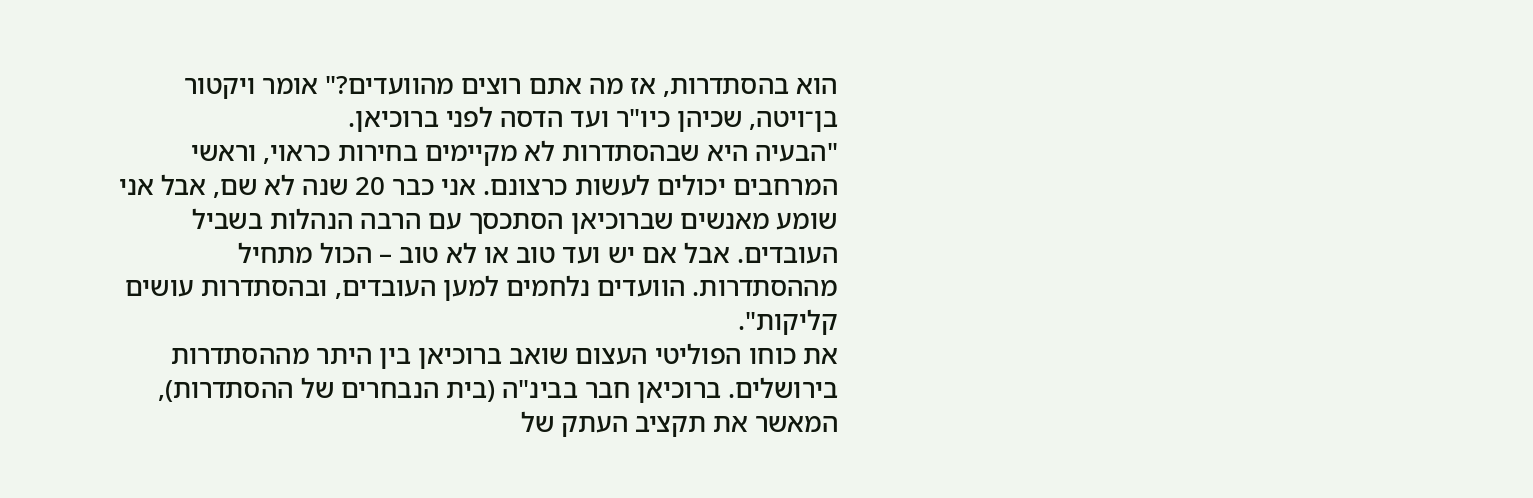הוא בהסתדרות, אז מה אתם רוצים מהוועדים?" אומר ויקטור בן־ויטה, שכיהן כיו"ר ועד הדסה לפני ברוכיאן.
"הבעיה היא שבהסתדרות לא מקיימים בחירות כראוי, וראשי המרחבים יכולים לעשות כרצונם. אני כבר 20 שנה לא שם, אבל אני שומע מאנשים שברוכיאן הסתכסך עם הרבה הנהלות בשביל העובדים. אבל אם יש ועד טוב או לא טוב – הכול מתחיל מההסתדרות. הוועדים נלחמים למען העובדים, ובהסתדרות עושים קליקות".
את כוחו הפוליטי העצום שואב ברוכיאן בין היתר מההסתדרות בירושלים. ברוכיאן חבר בבינ"ה (בית הנבחרים של ההסתדרות), המאשר את תקציב העתק של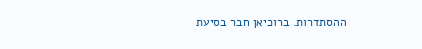ההסתדרות. ברוכיאן חבר בסיעת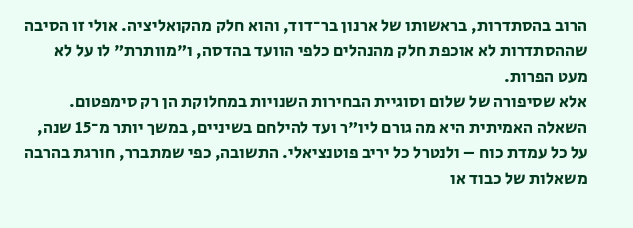הרוב בהסתדרות, בראשותו של ארנון בר־דוד, והוא חלק מהקואליציה. אולי זו הסיבה שההסתדרות לא אוכפת חלק מהנהלים כלפי הוועד בהדסה, ו"מוותרת" לו על לא מעט הפרות.
אלא שסיפורה של שלום וסוגיית הבחירות השנויות במחלוקת הן רק סימפטום. השאלה האמיתית היא מה גורם ליו"ר ועד להילחם בשיניים, במשך יותר מ־15 שנה, על כל עמדת כוח – ולנטרל כל יריב פוטנציאלי. התשובה, כפי שמתברר, חורגת בהרבה משאלות של כבוד או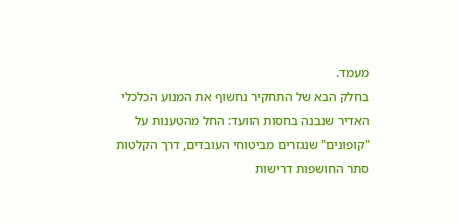מעמד.
בחלק הבא של התחקיר נחשוף את המנוע הכלכלי האדיר שנבנה בחסות הוועד: החל מהטענות על "קופונים" שנגזרים מביטוחי העובדים, דרך הקלטות סתר החושפות דרישות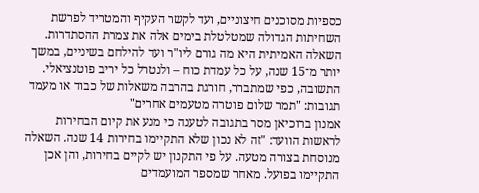כספיות מסוכנים חיצוניים, ועד לקשר העקיף והמטריד לפרשת השחיתות הגדולה שמטלטלת בימים אלה את צמרת ההסתדרות.
השאלה האמיתית היא מה גורם ליו"ר ועד להילחם בשיניים, במשך יותר מ־15 שנה, על כל עמדת כוח – ולנטרל כל יריב פוטנציאלי. התשובה, כפי שמתברר, חורגת בהרבה משאלות של כבוד או מעמד
תגובות: "תמר שלום פוטרה מטעמים אחרים"
אמנון ברוכיאן מסר בתגובה לטענה כי מנע את קיום הבחירות לראשות הוועד: "זה לא נכון שלא התקיימו בחירות 14 שנה. השאלה מנוסחת בצורה מטעה. על פי התקנון יש לקיים בחירות, והן אכן התקיימו בפועל. מאחר שמספר המועמדים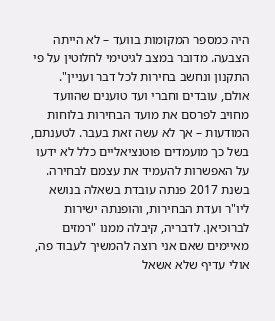היה כמספר המקומות בוועד – לא הייתה הצבעה. מדובר במצב לגיטימי לחלוטין על פי התקנון ונחשב בחירות לכל דבר ועניין".
אולם, עובדים וחברי ועד טוענים שהוועד מחויב לפרסם את מועד הבחירות בלוחות המודעות – אך לא עשה זאת בעבר. לטענתם, בשל כך מועמדים פוטנציאליים כלל לא ידעו על האפשרות להעמיד את עצמם לבחירה.
בשנת 2017 פנתה עובדת בשאלה בנושא ליו"ר ועדת הבחירות, והופנתה ישירות לברוכיאן. לדבריה, קיבלה ממנו "רמזים מאיימים שאם אני רוצה להמשיך לעבוד פה, אולי עדיף שלא אשאל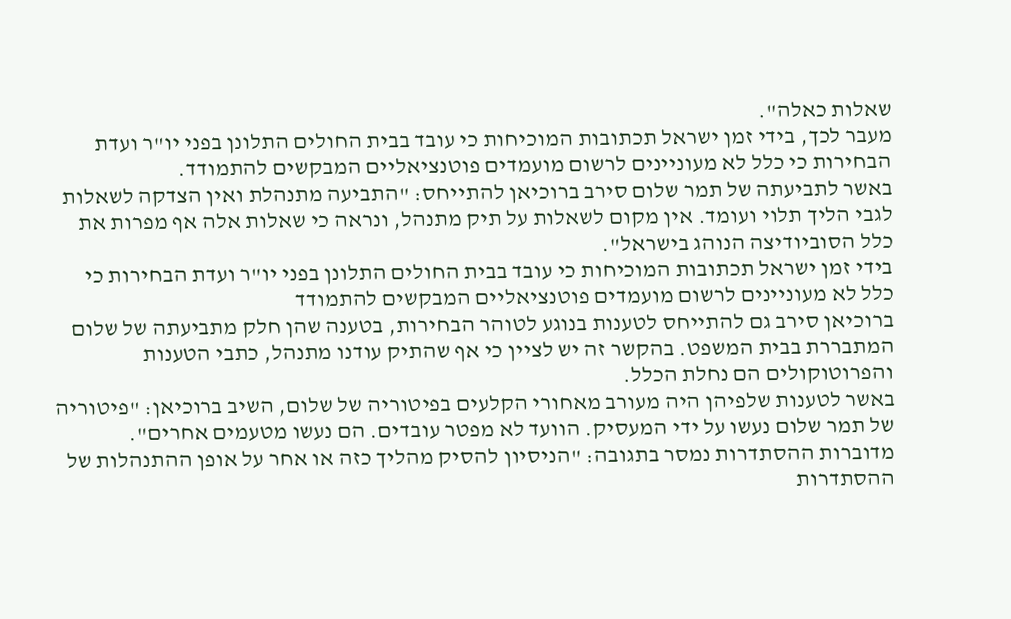שאלות כאלה".
מעבר לכך, בידי זמן ישראל תכתובות המוכיחות כי עובד בבית החולים התלונן בפני יו"ר ועדת הבחירות כי כלל לא מעוניינים לרשום מועמדים פוטנציאליים המבקשים להתמודד.
באשר לתביעתה של תמר שלום סירב ברוכיאן להתייחס: "התביעה מתנהלת ואין הצדקה לשאלות לגבי הליך תלוי ועומד. אין מקום לשאלות על תיק מתנהל, ונראה כי שאלות אלה אף מפרות את כלל הסוביודיצה הנוהג בישראל".
בידי זמן ישראל תכתובות המוכיחות כי עובד בבית החולים התלונן בפני יו"ר ועדת הבחירות כי כלל לא מעוניינים לרשום מועמדים פוטנציאליים המבקשים להתמודד
ברוכיאן סירב גם להתייחס לטענות בנוגע לטוהר הבחירות, בטענה שהן חלק מתביעתה של שלום המתבררת בבית המשפט. בהקשר זה יש לציין כי אף שהתיק עודנו מתנהל, כתבי הטענות והפרוטוקולים הם נחלת הכלל.
באשר לטענות שלפיהן היה מעורב מאחורי הקלעים בפיטוריה של שלום, השיב ברוכיאן: "פיטוריה של תמר שלום נעשו על ידי המעסיק. הוועד לא מפטר עובדים. הם נעשו מטעמים אחרים".
מדוברות ההסתדרות נמסר בתגובה: "הניסיון להסיק מהליך כזה או אחר על אופן ההתנהלות של ההסתדרות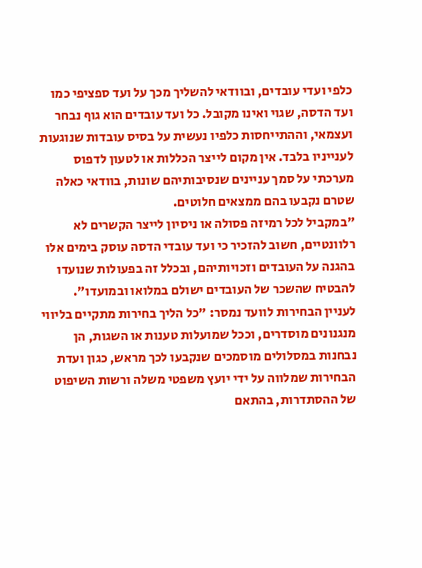כלפי ועדי עובדים, ובוודאי להשליך מכך על ועד ספציפי כמו ועד הדסה, שגוי ואינו מקובל. כל ועד עובדים הוא גוף נבחר ועצמאי, וההתייחסות כלפיו נעשית על בסיס עובדות שנוגעות לענייניו בלבד. אין מקום לייצר הכללות או לטעון לדפוס מערכתי על סמך עניינים שנסיבותיהם שונות, בוודאי כאלה שטרם נקבעו בהם ממצאים חלוטים.
"במקביל לכל רמיזה פסולה או ניסיון לייצר הקשרים לא רלוונטיים, חשוב להזכיר כי ועד עובדי הדסה עוסק בימים אלו בהגנה על העובדים וזכויותיהם, ובכלל זה בפעולות שנועדו להבטיח שהשכר של העובדים ישולם במלואו ובמועדו".
לעניין הבחירות לוועד נמסר: "כל הליך בחירות מתקיים בליווי מנגנונים מוסדרים, וככל שמועלות טענות או השגות, הן נבחנות במסלולים מוסמכים שנקבעו לכך מראש, כגון ועדת הבחירות שמלווה על ידי יועץ משפטי משלה ורשות השיפוט של ההסתדרות, בהתאם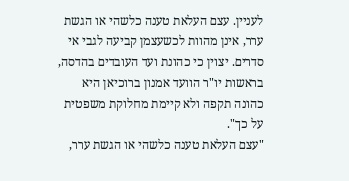לעניין. עצם העלאת טענה כלשהי או הגשת ערר, אינן מהוות לכשעצמן קביעה לגבי אי סדרים. יצוין כי כהונת ועד העובדים בהדסה, בראשות יו"ר הוועד אמנון ברוכיאן היא כהונה תקפה ולא קיימת מחלוקת משפטית על כך".
"עצם העלאת טענה כלשהי או הגשת ערר,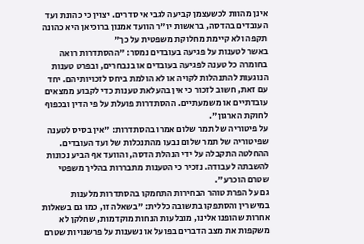אינן מהוות לכשעצמן קביעה לגבי אי סדרים. יצוין כי כהונת ועד העובדים בהדסה, בראשות יו"ר הוועד אמנון ברוכיאן היא כהונה תקפה ולא קיימת מחלוקת משפטית על כך"
באשר לטענות על פגיעה בעובדים נמסר: "ההסתדרות רואה בחומרה כל טענה לפגיעה בעובדים או בנבחרים, ובפרט טענות הנוגעות להתנהלות לקויה או לא הולמת ביחס לזכויותיהם. יחד עם זאת, חשוב לזכור כי אין בהעלאת טענות כדי לקבוע ממצאים עובדתיים או משמעתיים. ההסתדרות פועלת על פי הדין ובכפוף לחוקת הארגון".
על פיטוריה של תמר שלום אמרו בהסתדרות: "אין בסיס לטענה שפיטוריה של תמר שלום נבעו מהתנכלות של ועד העובדים. ההחלטה התקבלה על ידי הנהלת הדסה, והוועד אף הביע נכונות להשבתה לעבודה. נזכיר כי הטענות מתבררות בהליך משפטי שטרם הוכרע".
גם על הפרת טוהר הבחירות התחמקו בהסתדרות מלענות במישרין והסתפקו בתשובה כללית: "בשאלה זו, כמו גם בשאלות אחרות שהופנו אלינו, מובלעות הנחות מוקדמות, שחלקן לא משקפות את מצב הדברים בפועל או נשענות על פרשנויות שטרם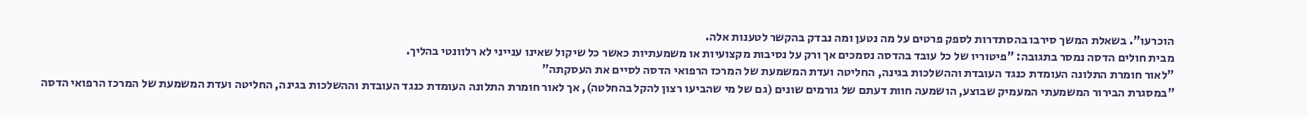הוכרעו". בשאלת המשך סירבו בהסתדרות לספק פרטים על מה נטען ומה נבדק בהקשר לטענות אלה.
מבית חולים הדסה נמסר בתגובה: "פיטוריו של כל עובד בהדסה נסמכים אך ורק על נסיבות מקצועיות או משמעתיות כאשר כל שיקול שאינו ענייני לא רלוונטי בהליך.
"לאור חומרת התלונה העומדת כנגד העובדת וההשלכות בגינה, החליטה ועדת המשמעת של המרכז הרפואי הדסה לסיים את העסקתה"
"במסגרת הבירור המשמעתי המעמיק שבוצע, הושמעה חוות דעתם של גורמים שונים (גם של מי שהביעו רצון להקל בהחלטה), אך לאור חומרת התלונה העומדת כנגד העובדת וההשלכות בגינה, החליטה ועדת המשמעת של המרכז הרפואי הדסה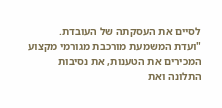לסיים את העסקתה של העובדת.
"ועדת המשמעת מורכבת מגורמי מקצוע המכירים את הטענות, את נסיבות התלונה ואת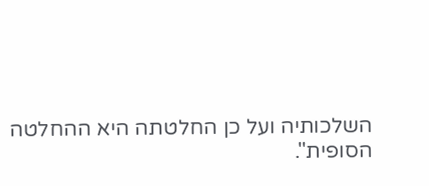השלכותיה ועל כן החלטתה היא ההחלטה הסופית".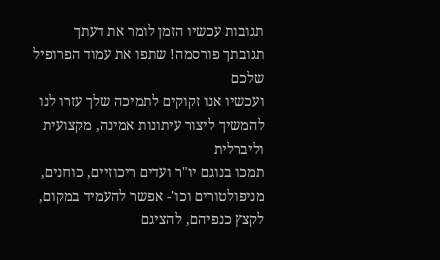תגובות עכשיו הזמן לומר את דעתך
תגובתך פורסמה! שתפו את עמוד הפרופיל שלכם
ועכשיו אנו זקוקים לתמיכה שלך עזרו לנו להמשיך ליצור עיתונות אמינה, מקצועית וליברלית
תמכו בנוגם יו"ר ועדים ריכוזיים, כוחנים, מניפולטורים וכו'- אפשר להעמיד במקום, לקצץ כנפיהם, להציגם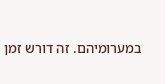במערומיהם. זה דורש זמן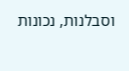וסבלנות, נכונות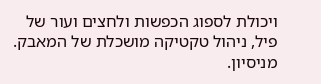ויכולת לספוג הכפשות ולחצים ועור של פיל, ניהול טקטיקה מושכלת של המאבק. מניסיון.